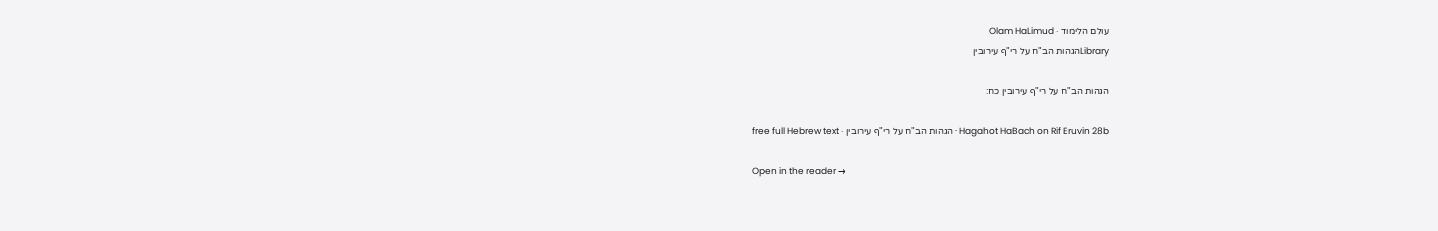עולם הלימוד · Olam HaLimud
Libraryהגהות הב"ח על רי"ף עירובין

הגהות הב"ח על רי"ף עירובין כח:

Hagahot HaBach on Rif Eruvin 28b · הגהות הב"ח על רי"ף עירובין · free full Hebrew text

Open in the reader →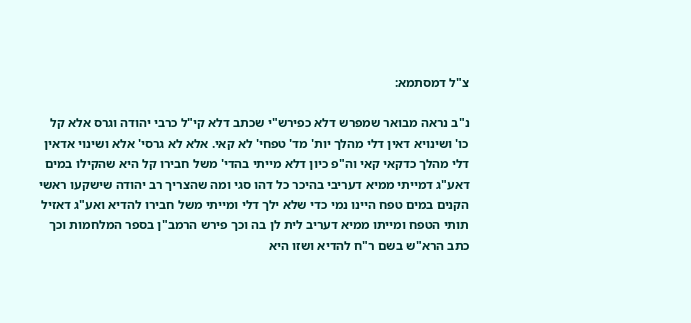צ"ל דמסתמא:

נ"ב נראה מבואר שמפרש דלא כפירש"י שכתב דלא קי"ל כרבי יהודה וגרס אלא קל כו' ושינויא דאין דלי מהלך יות' מד' טפחי' לא קאי. אלא לא גרסי' אלא ושינוי אדאין דלי מהלך כדקאי קאי וה"פ כיון דלא מייתי בהדי' משל חבירו קל היא שהקילו במים דאע"ג דמייתי ממיא דעריבי בהיכר כל דהו סגי ומה שהצריך רב יהודה שישקעו ראשי הקנים במים טפח היינו נמי כדי שלא ילך דלי ומייתי משל חבירו להדיא ואע"ג דאזיל תותי הטפח ומייתו ממיא דעריב לית לן בה וכך פירש הרמב"ן בספר המלחמות וכך כתב הרא"ש בשם ר"ח להדיא ושזו היא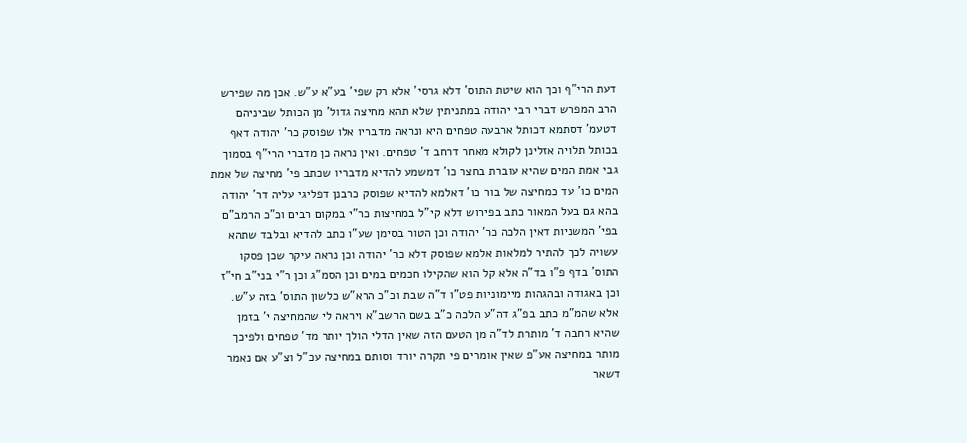דעת הרי"ף וכך הוא שיטת התוס' דלא גרסי' אלא רק שפי' בע"א ע"ש. אכן מה שפירש הרב המפרש דברי רבי יהודה במתניתין שלא תהא מחיצה גדול' מן הכותל שביניהם דטעמ' דסתמא דכותל ארבעה טפחים היא ונראה מדבריו אלו שפוסק כר' יהודה דאף בכותל תלויה אזלינן לקולא מאחר דרחב ד' טפחים. ואין נראה כן מדברי הרי"ף בסמוך גבי אמת המים שהיא עוברת בחצר כו' דמשמע להדיא מדבריו שכתב פי' מחיצה של אמת המים כו' עד כמחיצה של בור כו' דאלמא להדיא שפוסק כרבנן דפליגי עליה דר' יהודה בהא גם בעל המאור כתב בפירוש דלא קי"ל במחיצות כר"י במקום רבים וכ"כ הרמב"ם בפי' המשניות דאין הלכה כר' יהודה וכן הטור בסימן שע"ו כתב להדיא ובלבד שתהא עשויה לכך להתיר למלאות אלמא שפוסק דלא כר' יהודה וכן נראה עיקר שכן פסקו התוס' בדף פ"ו בד"ה אלא קל הוא שהקילו חכמים במים וכן הסמ"ג וכן ר"י בני"ב חי"ז וכן באגודה ובהגהות מיימוניות פט"ו ד"ה שבת וכ"כ הרא"ש כלשון התוס' בזה ע"ש. אלא שהמ"מ כתב בפ"ג דה"ע הלכה כ"ב בשם הרשב"א ויראה לי שהמחיצה י' בזמן שהיא רחבה ד' מותרת לד"ה מן הטעם הזה שאין הדלי הולך יותר מד' טפחים ולפיכך מותר במחיצה אע"פ שאין אומרים פי תקרה יורד וסותם במחיצה עכ"ל וצ"ע אם נאמר דשאר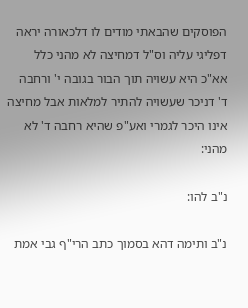הפוסקים שהבאתי מודים לו דלכאורה יראה דפליגי עליה וס"ל דמחיצה לא מהני כלל אא"כ היא עשויה תוך הבור בגובה י' ורחבה ד' דניכר שעשויה להתיר למלאות אבל מחיצה אינו היכר לגמרי ואע"פ שהיא רחבה ד' לא מהני:

נ"ב להו:

נ"ב ותימה דהא בסמוך כתב הרי"ף גבי אמת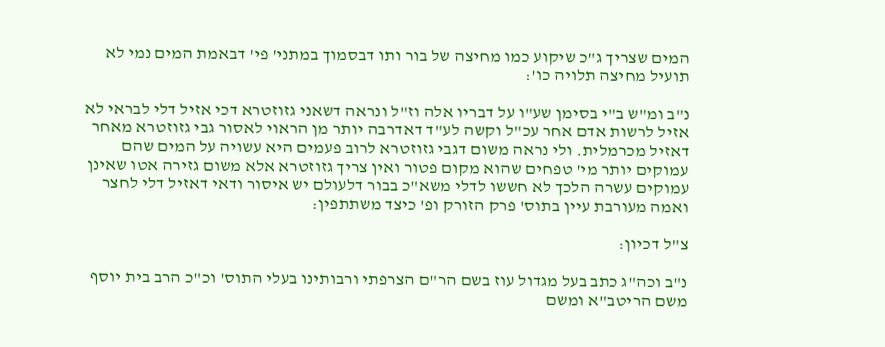המים שצריך ג"כ שיקוע כמו מחיצה של בור ותו דבסמוך במתני' פי' דבאמת המים נמי לא תועיל מחיצה תלויה כו':

נ"ב ומ"ש ב"י בסימן שע"ו על דבריו אלה וז"ל ונראה דשאני גזוזטרא דכי אזיל דלי לבראי לא אזיל לרשות אדם אחר עכ"ל וקשה לע"ד דאדרבה יותר מן הראוי לאסור גבי גזוזטרא מאחר דאזיל מכרמלית. ולי נראה משום דגבי גזוזטרא לרוב פעמים היא עשויה על המים שהם עמוקים יותר מי' טפחים שהוא מקום פטור ואין צריך גזוזטרא אלא משום גזירה אטו שאינן עמוקים עשרה הלכך לא חששו לדלי משא"כ בבור דלעולם יש איסור ודאי דאזיל דלי לחצר ואמה מעורבת עיין בתוס' פרק הזורק ופ' כיצד משתתפין:

צ"ל דכיון:

נ"ב וכה"ג כתב בעל מגדול עוז בשם הר"ם הצרפתי ורבותינו בעלי התוס' וכ"כ הרב בית יוסף משם הריטב"א ומשם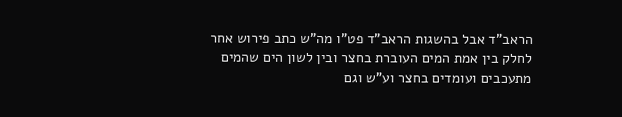הראב"ד אבל בהשגות הראב"ד פט"ו מה"ש כתב פירוש אחר לחלק בין אמת המים העוברת בחצר ובין לשון הים שהמים מתעכבים ועומדים בחצר וע"ש וגם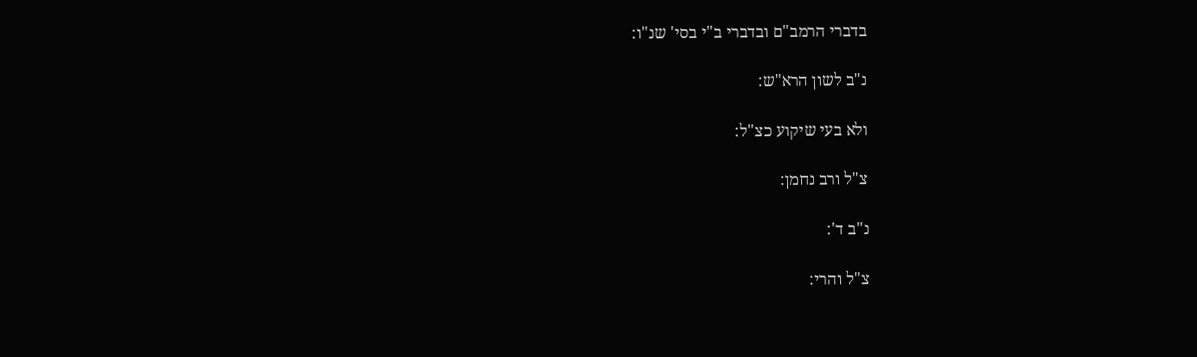בדברי הרמב"ם ובדברי ב"י בסי' שנ"ו:

נ"ב לשון הרא"ש:

ולא בעי שיקוע כצ"ל:

צ"ל ורב נחמן:

נ"ב ד':

צ"ל והרי: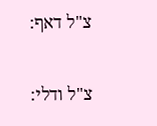צ"ל דאף:

צ"ל ודלי: